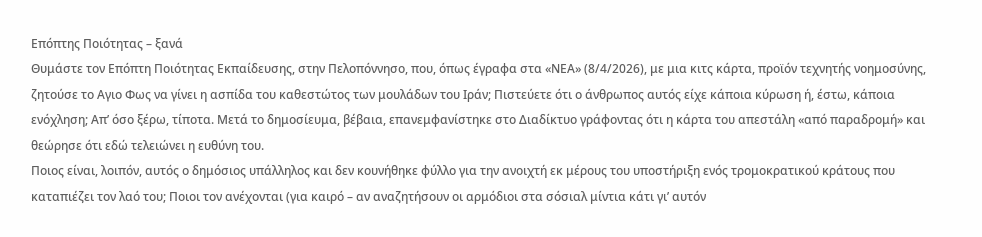Επόπτης Ποιότητας – ξανά
Θυμάστε τον Επόπτη Ποιότητας Εκπαίδευσης, στην Πελοπόννησο, που, όπως έγραφα στα «ΝΕΑ» (8/4/2026), με μια κιτς κάρτα, προϊόν τεχνητής νοημοσύνης, ζητούσε το Αγιο Φως να γίνει η ασπίδα του καθεστώτος των μουλάδων του Ιράν; Πιστεύετε ότι ο άνθρωπος αυτός είχε κάποια κύρωση ή, έστω, κάποια ενόχληση; Απ’ όσο ξέρω, τίποτα. Μετά το δημοσίευμα, βέβαια, επανεμφανίστηκε στο Διαδίκτυο γράφοντας ότι η κάρτα του απεστάλη «από παραδρομή» και θεώρησε ότι εδώ τελειώνει η ευθύνη του.
Ποιος είναι, λοιπόν, αυτός ο δημόσιος υπάλληλος και δεν κουνήθηκε φύλλο για την ανοιχτή εκ μέρους του υποστήριξη ενός τρομοκρατικού κράτους που καταπιέζει τον λαό του; Ποιοι τον ανέχονται (για καιρό – αν αναζητήσουν οι αρμόδιοι στα σόσιαλ μίντια κάτι γι’ αυτόν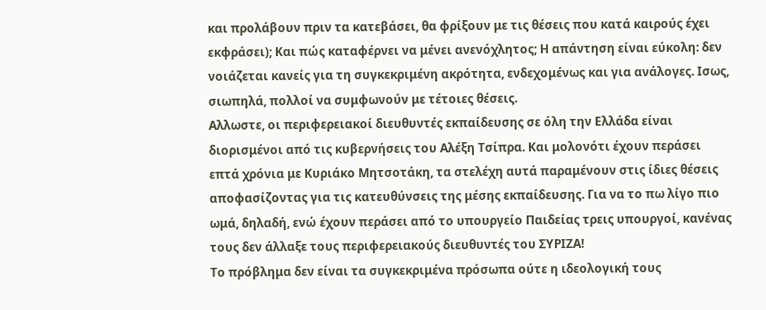και προλάβουν πριν τα κατεβάσει, θα φρίξουν με τις θέσεις που κατά καιρούς έχει εκφράσει); Και πώς καταφέρνει να μένει ανενόχλητος; Η απάντηση είναι εύκολη: δεν νοιάζεται κανείς για τη συγκεκριμένη ακρότητα, ενδεχομένως και για ανάλογες. Ισως, σιωπηλά, πολλοί να συμφωνούν με τέτοιες θέσεις.
Αλλωστε, οι περιφερειακοί διευθυντές εκπαίδευσης σε όλη την Ελλάδα είναι διορισμένοι από τις κυβερνήσεις του Αλέξη Τσίπρα. Και μολονότι έχουν περάσει επτά χρόνια με Κυριάκο Μητσοτάκη, τα στελέχη αυτά παραμένουν στις ίδιες θέσεις αποφασίζοντας για τις κατευθύνσεις της μέσης εκπαίδευσης. Για να το πω λίγο πιο ωμά, δηλαδή, ενώ έχουν περάσει από το υπουργείο Παιδείας τρεις υπουργοί, κανένας τους δεν άλλαξε τους περιφερειακούς διευθυντές του ΣΥΡΙΖΑ!
Το πρόβλημα δεν είναι τα συγκεκριμένα πρόσωπα ούτε η ιδεολογική τους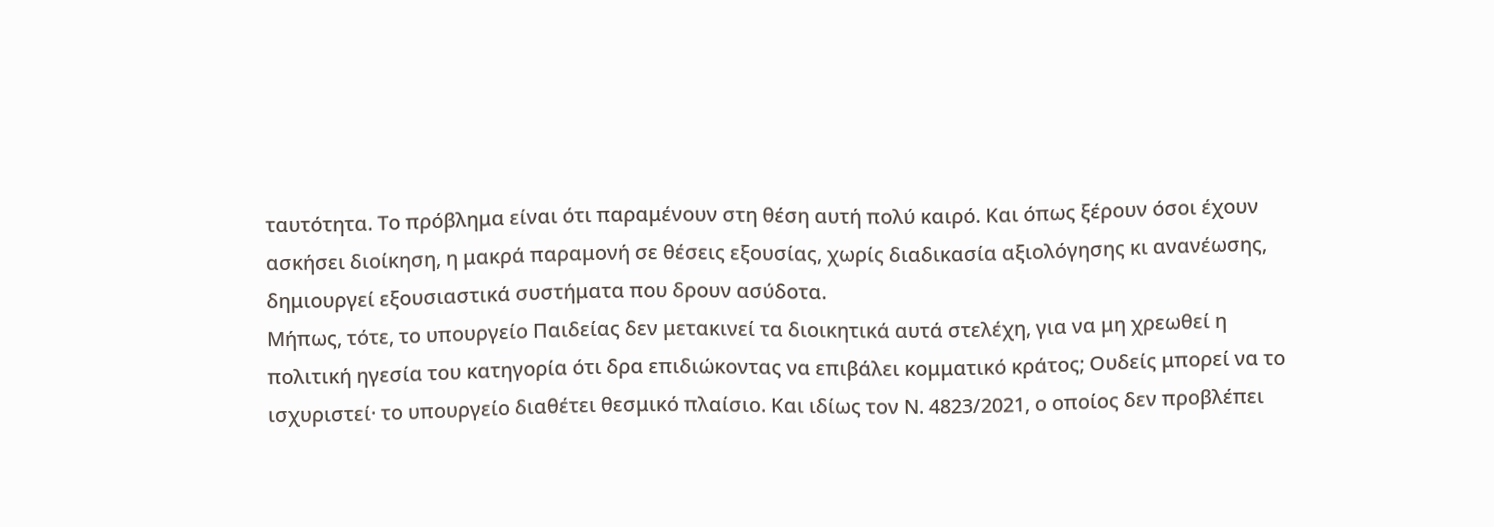ταυτότητα. Το πρόβλημα είναι ότι παραμένουν στη θέση αυτή πολύ καιρό. Και όπως ξέρουν όσοι έχουν ασκήσει διοίκηση, η μακρά παραμονή σε θέσεις εξουσίας, χωρίς διαδικασία αξιολόγησης κι ανανέωσης, δημιουργεί εξουσιαστικά συστήματα που δρουν ασύδοτα.
Μήπως, τότε, το υπουργείο Παιδείας δεν μετακινεί τα διοικητικά αυτά στελέχη, για να μη χρεωθεί η πολιτική ηγεσία του κατηγορία ότι δρα επιδιώκοντας να επιβάλει κομματικό κράτος; Ουδείς μπορεί να το ισχυριστεί· το υπουργείο διαθέτει θεσμικό πλαίσιο. Και ιδίως τον Ν. 4823/2021, ο οποίος δεν προβλέπει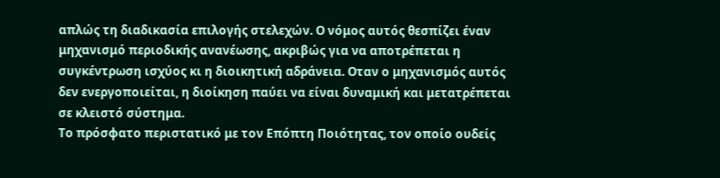απλώς τη διαδικασία επιλογής στελεχών. Ο νόμος αυτός θεσπίζει έναν μηχανισμό περιοδικής ανανέωσης, ακριβώς για να αποτρέπεται η συγκέντρωση ισχύος κι η διοικητική αδράνεια. Οταν ο μηχανισμός αυτός δεν ενεργοποιείται, η διοίκηση παύει να είναι δυναμική και μετατρέπεται σε κλειστό σύστημα.
Το πρόσφατο περιστατικό με τον Επόπτη Ποιότητας, τον οποίο ουδείς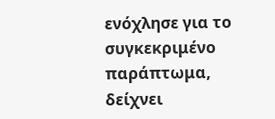ενόχλησε για το συγκεκριμένο παράπτωμα, δείχνει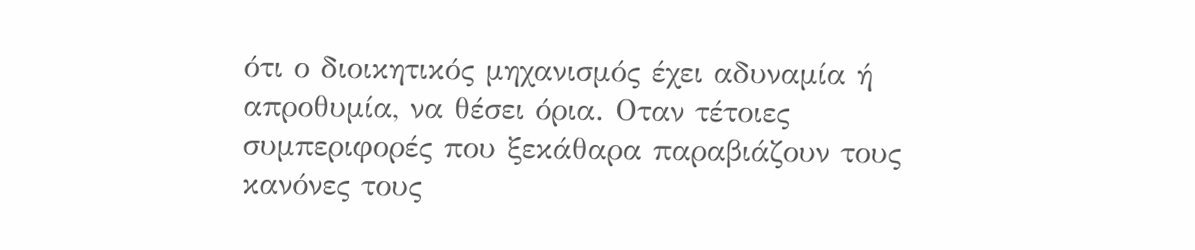ότι ο διοικητικός μηχανισμός έχει αδυναμία ή απροθυμία, να θέσει όρια. Οταν τέτοιες συμπεριφορές που ξεκάθαρα παραβιάζουν τους κανόνες τους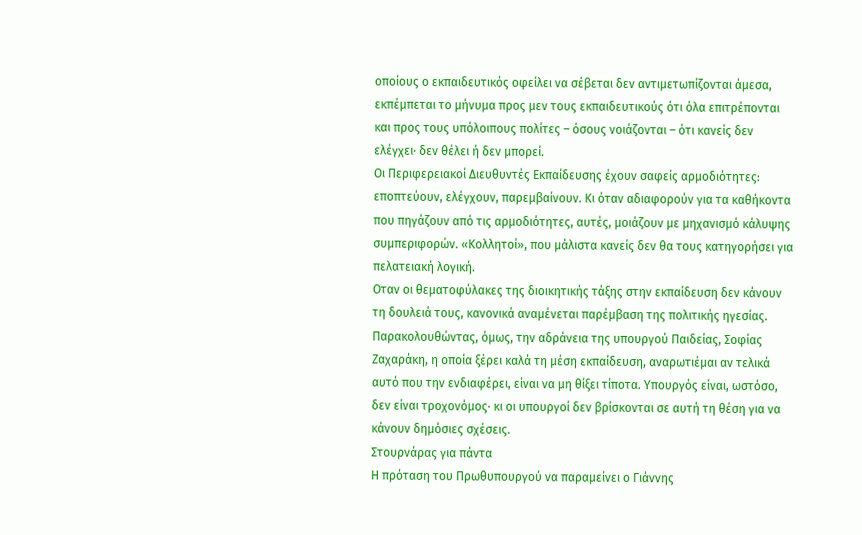οποίους ο εκπαιδευτικός οφείλει να σέβεται δεν αντιμετωπίζονται άμεσα, εκπέμπεται το μήνυμα προς μεν τους εκπαιδευτικούς ότι όλα επιτρέπονται και προς τους υπόλοιπους πολίτες – όσους νοιάζονται – ότι κανείς δεν ελέγχει· δεν θέλει ή δεν μπορεί.
Οι Περιφερειακοί Διευθυντές Εκπαίδευσης έχουν σαφείς αρμοδιότητες: εποπτεύουν, ελέγχουν, παρεμβαίνουν. Κι όταν αδιαφορούν για τα καθήκοντα που πηγάζουν από τις αρμοδιότητες, αυτές, μοιάζουν με μηχανισμό κάλυψης συμπεριφορών. «Κολλητοί», που μάλιστα κανείς δεν θα τους κατηγορήσει για πελατειακή λογική.
Οταν οι θεματοφύλακες της διοικητικής τάξης στην εκπαίδευση δεν κάνουν τη δουλειά τους, κανονικά αναμένεται παρέμβαση της πολιτικής ηγεσίας. Παρακολουθώντας, όμως, την αδράνεια της υπουργού Παιδείας, Σοφίας Ζαχαράκη, η οποία ξέρει καλά τη μέση εκπαίδευση, αναρωτιέμαι αν τελικά αυτό που την ενδιαφέρει, είναι να μη θίξει τίποτα. Υπουργός είναι, ωστόσο, δεν είναι τροχονόμος· κι οι υπουργοί δεν βρίσκονται σε αυτή τη θέση για να κάνουν δημόσιες σχέσεις.
Στουρνάρας για πάντα
Η πρόταση του Πρωθυπουργού να παραμείνει ο Γιάννης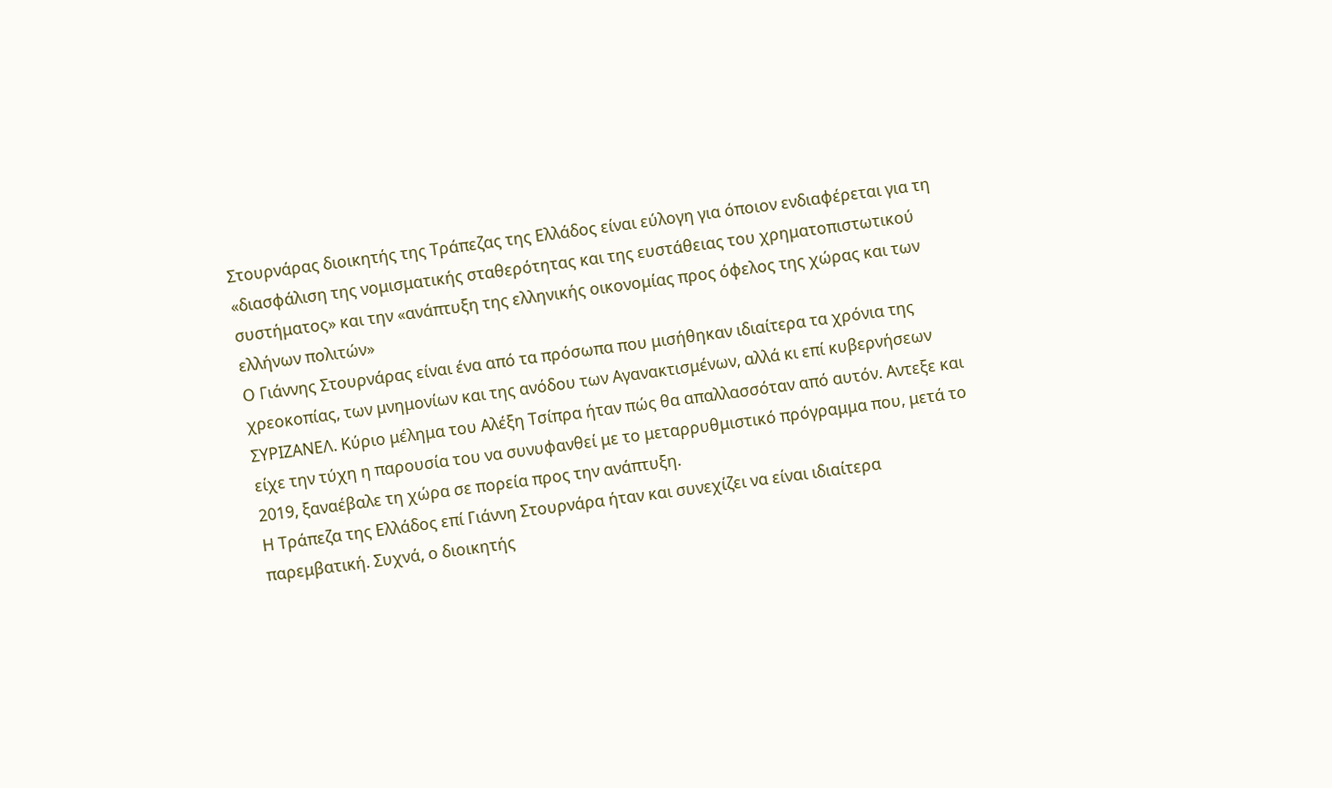Στουρνάρας διοικητής της Τράπεζας της Ελλάδος είναι εύλογη για όποιον ενδιαφέρεται για τη «διασφάλιση της νομισματικής σταθερότητας και της ευστάθειας του χρηματοπιστωτικού συστήματος» και την «ανάπτυξη της ελληνικής οικονομίας προς όφελος της χώρας και των ελλήνων πολιτών»
Ο Γιάννης Στουρνάρας είναι ένα από τα πρόσωπα που μισήθηκαν ιδιαίτερα τα χρόνια της χρεοκοπίας, των μνημονίων και της ανόδου των Αγανακτισμένων, αλλά κι επί κυβερνήσεων ΣΥΡΙΖΑΝΕΛ. Κύριο μέλημα του Αλέξη Τσίπρα ήταν πώς θα απαλλασσόταν από αυτόν. Αντεξε και είχε την τύχη η παρουσία του να συνυφανθεί με το μεταρρυθμιστικό πρόγραμμα που, μετά το 2019, ξαναέβαλε τη χώρα σε πορεία προς την ανάπτυξη.
Η Τράπεζα της Ελλάδος επί Γιάννη Στουρνάρα ήταν και συνεχίζει να είναι ιδιαίτερα παρεμβατική. Συχνά, ο διοικητής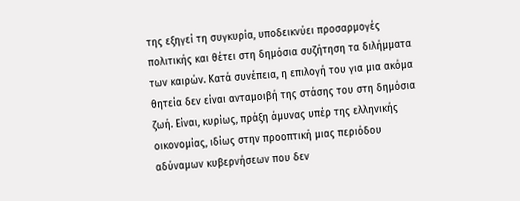της εξηγεί τη συγκυρία, υποδεικνύει προσαρμογές πολιτικής και θέτει στη δημόσια συζήτηση τα διλήμματα των καιρών. Κατά συνέπεια, η επιλογή του για μια ακόμα θητεία δεν είναι ανταμοιβή της στάσης του στη δημόσια ζωή. Είναι, κυρίως, πράξη άμυνας υπέρ της ελληνικής οικονομίας, ιδίως στην προοπτική μιας περιόδου αδύναμων κυβερνήσεων που δεν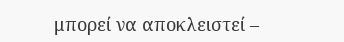μπορεί να αποκλειστεί –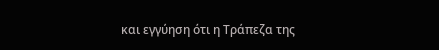και εγγύηση ότι η Τράπεζα της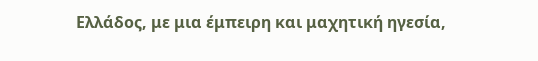Ελλάδος, με μια έμπειρη και μαχητική ηγεσία,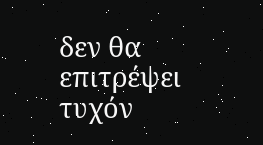δεν θα επιτρέψει τυχόν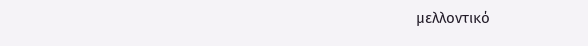μελλοντικό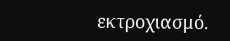εκτροχιασμό.